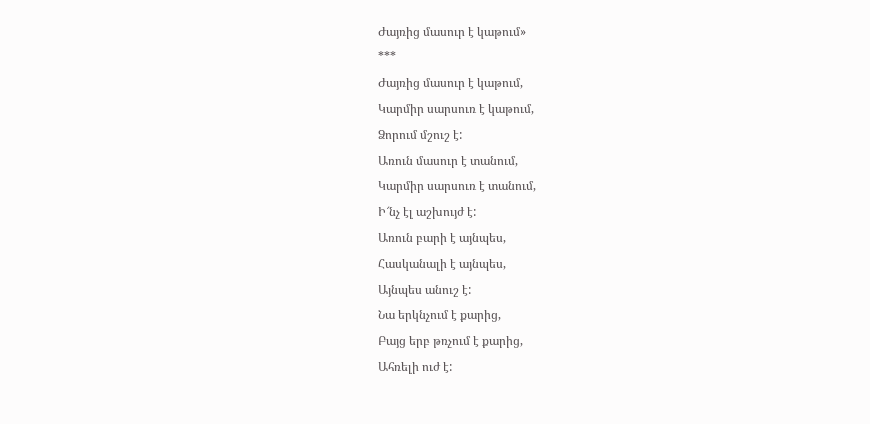Ժայռից մասուր է կաթում»
***
Ժայռից մասուր է կաթում,
Կարմիր սարսուռ է կաթում,
Ձորում մշուշ է:
Առուն մասուր է տանում,
Կարմիր սարսուռ է տանում,
Ի՜նչ էլ աշխույժ է:
Առուն բարի է այնպես,
Հասկանալի է այնպես,
Այնպես անուշ է:
Նա երկնչում է քարից,
Բայց երբ թռչում է քարից,
Ահռելի ուժ է: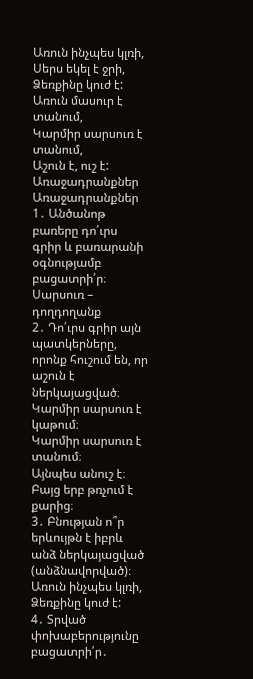Առուն ինչպես կլռի,
Սերս եկել է ջրի,
Ձեռքինը կուժ է:
Առուն մասուր է տանում,
Կարմիր սարսուռ է տանում,
Աշուն է, ուշ է:
Առաջադրանքներ
Առաջադրանքներ
1․ Անծանոթ բառերը դո՛ւրս գրիր և բառարանի օգնությամբ բացատրի՛ր։
Սարսուռ – դողդողանք
2․ Դո՛ւրս գրիր այն պատկերները, որոնք հուշում են, որ աշուն է ներկայացված։
Կարմիր սարսուռ է կաթում։
Կարմիր սարսուռ է տանում։
Այնպես անուշ է։
Բայց երբ թռչում է քարից։
3․ Բնության ո՞ր երևույթն է իբրև անձ ներկայացված (անձնավորված)։
Առուն ինչպես կլռի,
Ձեռքինը կուժ է:
4․ Տրված փոխաբերությունը բացատրի՛ր․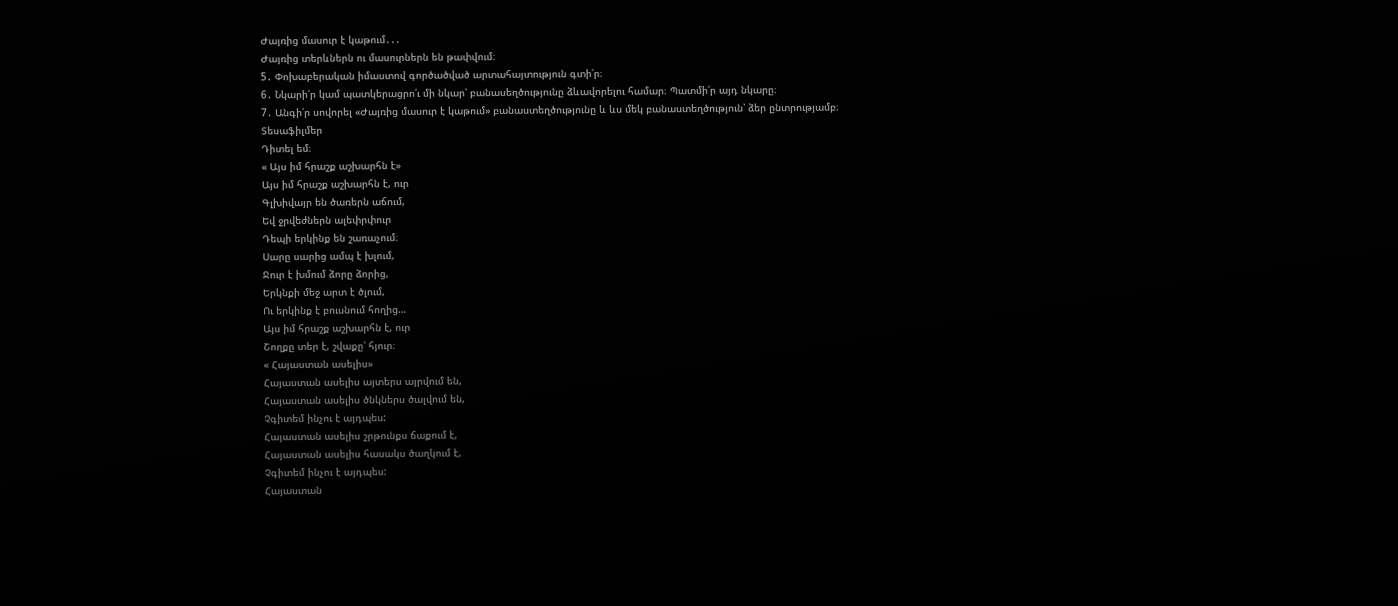Ժայռից մասուր է կաթում․․․
Ժայռից տերևներն ու մասուրներն են թափվում։
5․ Փոխաբերական իմաստով գործածված արտահայտություն գտի՛ր։
6․ Նկարի՛ր կամ պատկերացրո՛ւ մի նկար՝ բանասեղծությունը ձևավորելու համար։ Պատմի՛ր այդ նկարը։
7․ Անգի՛ր սովորել «Ժայռից մասուր է կաթում» բանաստեղծությունը և ևս մեկ բանաստեղծություն՝ ձեր ընտրությամբ։
Տեսաֆիլմեր
Դիտել եմ։
« Այս իմ հրաշք աշխարհն է»
Այս իմ հրաշք աշխարհն է, ուր
Գլխիվայր են ծառերն աճում,
Եվ ջրվեժներն ալեփրփուր
Դեպի երկինք են շառաչում։
Սարը սարից ամպ է խլում,
Ջուր է խմում ձորը ձորից,
Երկնքի մեջ արտ է ծլում,
Ու երկինք է բուսնում հողից…
Այս իմ հրաշք աշխարհն է, ուր
Շողքը տեր է, շվաքը՝ հյուր։
« Հայաստան ասելիս»
Հայաստան ասելիս այտերս այրվում են,
Հայաստան ասելիս ծնկներս ծալվում են,
Չգիտեմ ինչու է այդպես:
Հայաստան ասելիս շրթունքս ճաքում է,
Հայաստան ասելիս հասակս ծաղկում է,
Չգիտեմ ինչու է այդպես:
Հայաստան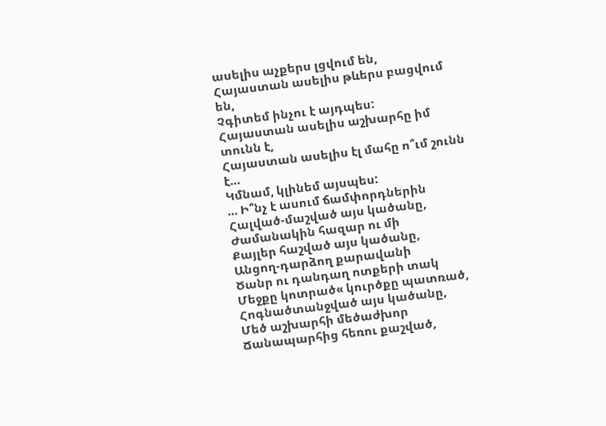ասելիս աչքերս լցվում են,
Հայաստան ասելիս թևերս բացվում են,
Չգիտեմ ինչու է այդպես:
Հայաստան ասելիս աշխարհը իմ տունն է,
Հայաստան ասելիս էլ մահը ո՞ւմ շունն է…
Կմնամ, կլինեմ այսպես:
… Ի՞նչ է ասում ճամփորդներին
Հալված-մաշված այս կածանը,
Ժամանակին հազար ու մի
Քայլեր հաշված այս կածանը,
Անցող-դարձող քարավանի
Ծանր ու դանդաղ ոտքերի տակ
Մեջքը կոտրած« կուրծքը պատռած,
Հոգնածտանջված այս կածանը,
Մեծ աշխարհի մեծաժխոր
Ճանապարհից հեռու քաշված,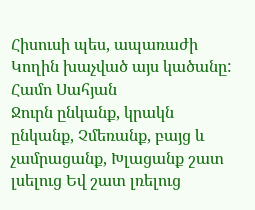Հիսուսի պես, ապառաժի
Կողին խաչված այս կածանը:
Համո Սահյան
Ջուրն ընկանք, կրակն ընկանք, Չմեռանք, բայց և չամրացանք, Խլացանք շատ լսելուց Եվ շատ լռելուց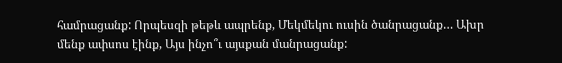համրացանք: Որպեսզի թեթև ապրենք, Մեկմեկու ուսին ծանրացանք… Ախր մենք ափսոս էինք, Այս ինչո՞ւ այսքան մանրացանք: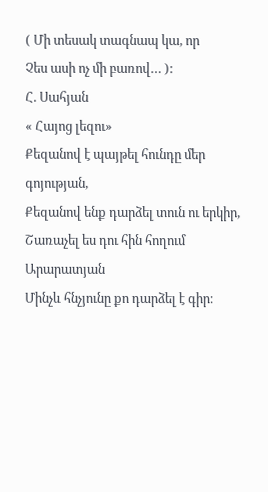( Մի տեսակ տագնապ կա, որ
Չես ասի ոչ մի բառով… ):
Հ. Սահյան
« Հայոց լեզու»
Քեզանով է պայթել հունդը մեր գոյության,
Քեզանով ենք դարձել տուն ու երկիր,
Շառաչել ես դու հին հողում Արարատյան
Մինչև հնչյունը քո դարձել է գիր։